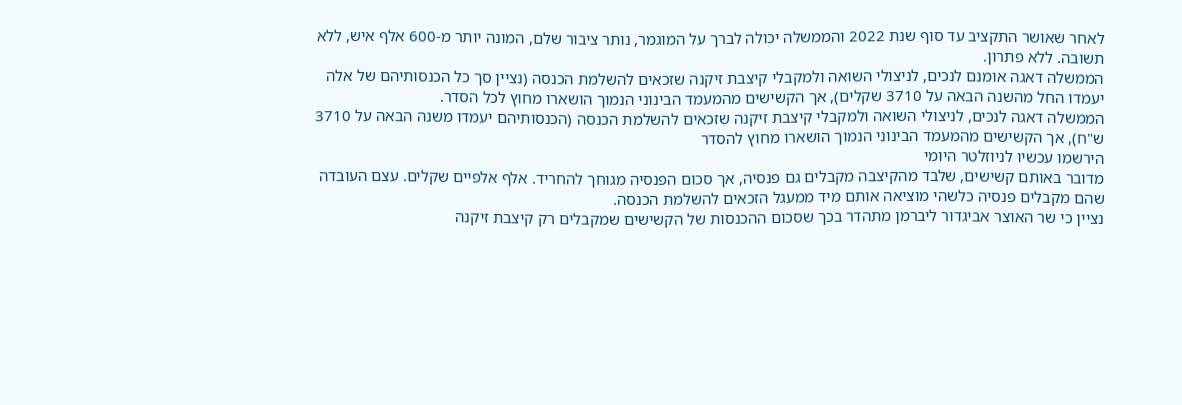לאחר שאושר התקציב עד סוף שנת 2022 והממשלה יכולה לברך על המוגמר, נותר ציבור שלם, המונה יותר מ-600 אלף איש, ללא תשובה. ללא פתרון.
הממשלה דאגה אומנם לנכים, לניצולי השואה ולמקבלי קיצבת זיקנה שזכאים להשלמת הכנסה (נציין סך כל הכנסותיהם של אלה יעמדו החל מהשנה הבאה על 3710 שקלים), אך הקשישים מהמעמד הבינוני הנמוך הושארו מחוץ לכל הסדר.
הממשלה דאגה לנכים, לניצולי השואה ולמקבלי קיצבת זיקנה שזכאים להשלמת הכנסה (הכנסותיהם יעמדו משנה הבאה על 3710 ש"ח), אך הקשישים מהמעמד הבינוני הנמוך הושארו מחוץ להסדר
הירשמו עכשיו לניוזלטר היומי
מדובר באותם קשישים, שלבד מהקיצבה מקבלים גם פנסיה, אך סכום הפנסיה מגוחך להחריד. אלף אלפיים שקלים. עצם העובדה שהם מקבלים פנסיה כלשהי מוציאה אותם מיד ממעגל הזכאים להשלמת הכנסה.
נציין כי שר האוצר אביגדור ליברמן מתהדר בכך שסכום ההכנסות של הקשישים שמקבלים רק קיצבת זיקנה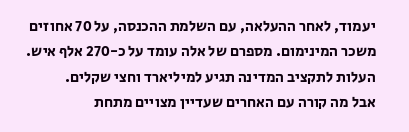יעמוד, לאחר ההעלאה, עם השלמת ההכנסה, על 70 אחוזים משכר המינימום. מספרם של אלה עומד על כ-270 אלף איש. העלות לתקציב המדינה תגיע למיליארד וחצי שקלים.
אבל מה קורה עם האחרים שעדיין מצויים מתחת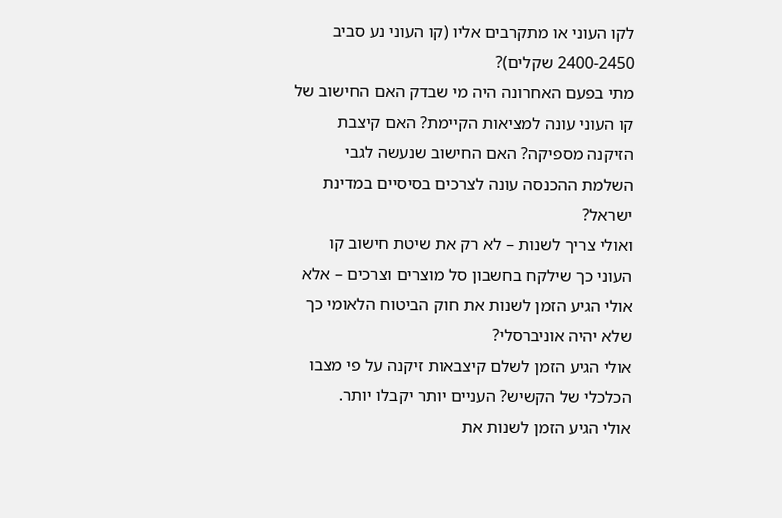לקו העוני או מתקרבים אליו (קו העוני נע סביב 2400-2450 שקלים)?
מתי בפעם האחרונה היה מי שבדק האם החישוב של קו העוני עונה למציאות הקיימת? האם קיצבת הזיקנה מספיקה? האם החישוב שנעשה לגבי השלמת ההכנסה עונה לצרכים בסיסיים במדינת ישראל?
ואולי צריך לשנות – לא רק את שיטת חישוב קו העוני כך שילקח בחשבון סל מוצרים וצרכים – אלא אולי הגיע הזמן לשנות את חוק הביטוח הלאומי כך שלא יהיה אוניברסלי?
אולי הגיע הזמן לשלם קיצבאות זיקנה על פי מצבו הכלכלי של הקשיש? העניים יותר יקבלו יותר.
אולי הגיע הזמן לשנות את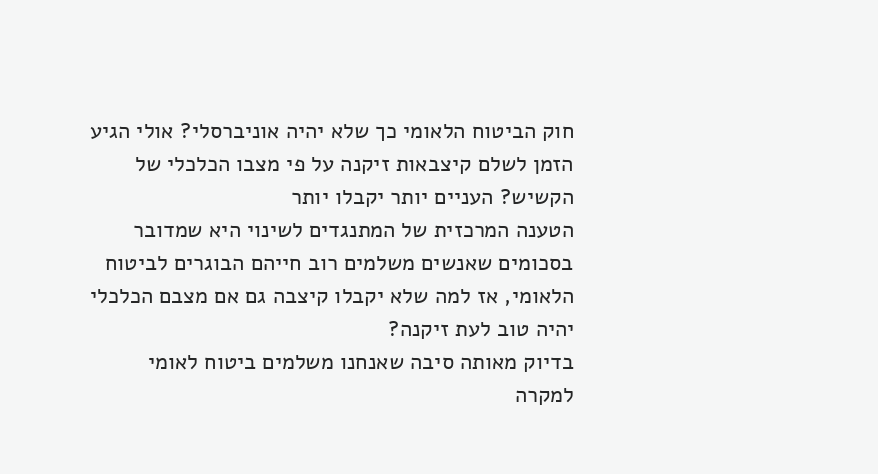חוק הביטוח הלאומי כך שלא יהיה אוניברסלי? אולי הגיע הזמן לשלם קיצבאות זיקנה על פי מצבו הכלכלי של הקשיש? העניים יותר יקבלו יותר
הטענה המרכזית של המתנגדים לשינוי היא שמדובר בסכומים שאנשים משלמים רוב חייהם הבוגרים לביטוח הלאומי, אז למה שלא יקבלו קיצבה גם אם מצבם הכלכלי יהיה טוב לעת זיקנה?
בדיוק מאותה סיבה שאנחנו משלמים ביטוח לאומי למקרה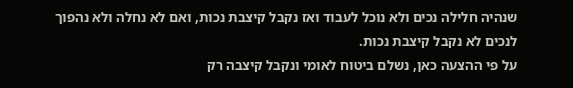שנהיה חלילה נכים ולא נוכל לעבוד ואז נקבל קיצבת נכות, ואם לא נחלה ולא נהפוך לנכים לא נקבל קיצבת נכות.
על פי ההצעה כאן, נשלם ביטוח לאומי ונקבל קיצבה רק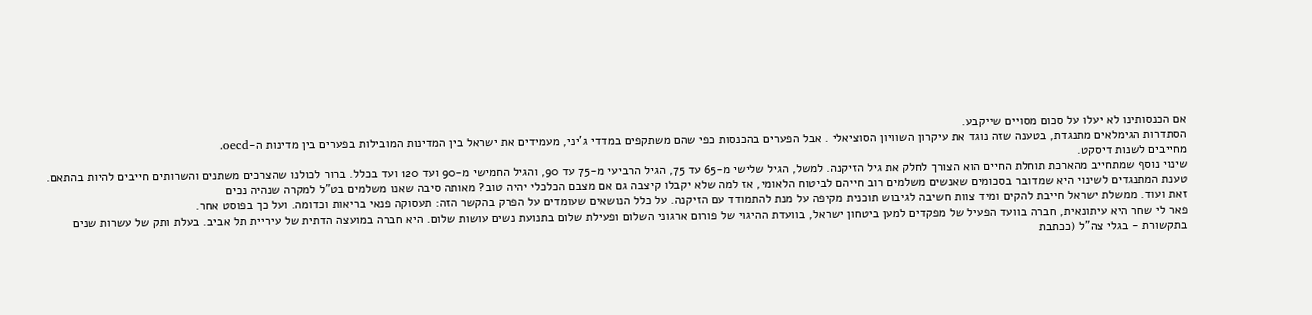אם הכנסותינו לא יעלו על סכום מסויים שייקבע.
הסתדרות הגימלאים מתנגדת, בטענה שזה נוגד את עיקרון השוויון הסוציאלי . אבל הפערים בהכנסות כפי שהם משתקפים במדדי ג'יני, מעמידים את ישראל בין המדינות המובילות בפערים בין מדינות ה-oecd.
מחייבים לשנות דיסקט.
שינוי נוסף שמתחייב מהארכת תוחלת החיים הוא הצורך לחלק את גיל הזיקנה. למשל, הגיל שלישי מ-65 עד 75, הגיל הרביעי מ-75 עד 90, והגיל החמישי מ-90 ועד 120 ועד בכלל. ברור לכולנו שהצרכים משתנים והשרותים חייבים להיות בהתאם.
טענת המתנגדים לשינוי היא שמדובר בסכומים שאנשים משלמים רוב חייהם לביטוח הלאומי, אז למה שלא יקבלו קיצבה גם אם מצבם הכלכלי יהיה טוב? מאותה סיבה שאנו משלמים בט"ל למקרה שנהיה נכים
זאת ועוד. ממשלת ישראל חייבת להקים ומיד צוות חשיבה לגיבוש תוכנית מקיפה על מנת להתמודד עם הזיקנה. על כלל הנושאים שעומדים על הפרק בהקשר הזה: תעסוקה פנאי בריאות וכדומה. ועל כך בפוסט אחר.
פאר לי שחר היא עיתונאית, חברה בוועד הפעיל של מפקדים למען ביטחון ישראל, בוועדת ההיגוי של פורום ארגוני השלום ופעילת שלום בתנועת נשים עושות שלום. היא חברה במועצה הדתית של עיריית תל אביב. בעלת ותק של עשרות שנים בתקשורת - בגלי צה"ל (ככתבת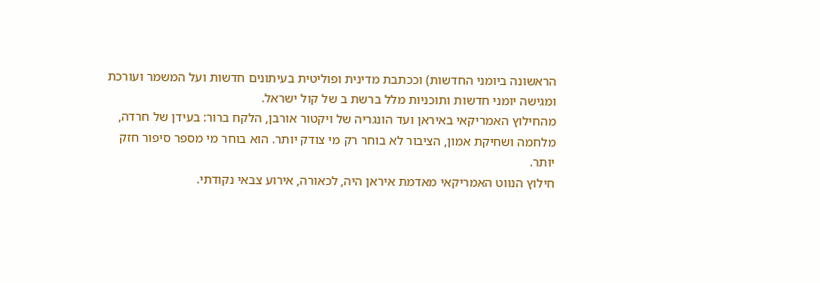הראשונה ביומני החדשות) וככתבת מדינית ופוליטית בעיתונים חדשות ועל המשמר ועורכת ומגישה יומני חדשות ותוכניות מלל ברשת ב של קול ישראל.
מהחילוץ האמריקאי באיראן ועד הונגריה של ויקטור אורבן, הלקח ברור: בעידן של חרדה, מלחמה ושחיקת אמון, הציבור לא בוחר רק מי צודק יותר. הוא בוחר מי מספר סיפור חזק יותר.
חילוץ הנווט האמריקאי מאדמת איראן היה, לכאורה, אירוע צבאי נקודתי.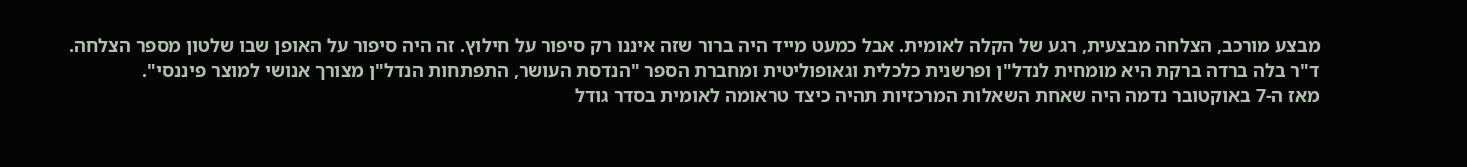מבצע מורכב, הצלחה מבצעית, רגע של הקלה לאומית. אבל כמעט מייד היה ברור שזה איננו רק סיפור על חילוץ. זה היה סיפור על האופן שבו שלטון מספר הצלחה.
ד"ר בלה ברדה ברקת היא מומחית לנדל"ן ופרשנית כלכלית וגאופוליטית ומחברת הספר "הנדסת העושר, התפתחות הנדל"ן מצורך אנושי למוצר פיננסי".
מאז ה-7 באוקטובר נדמה היה שאחת השאלות המרכזיות תהיה כיצד טראומה לאומית בסדר גודל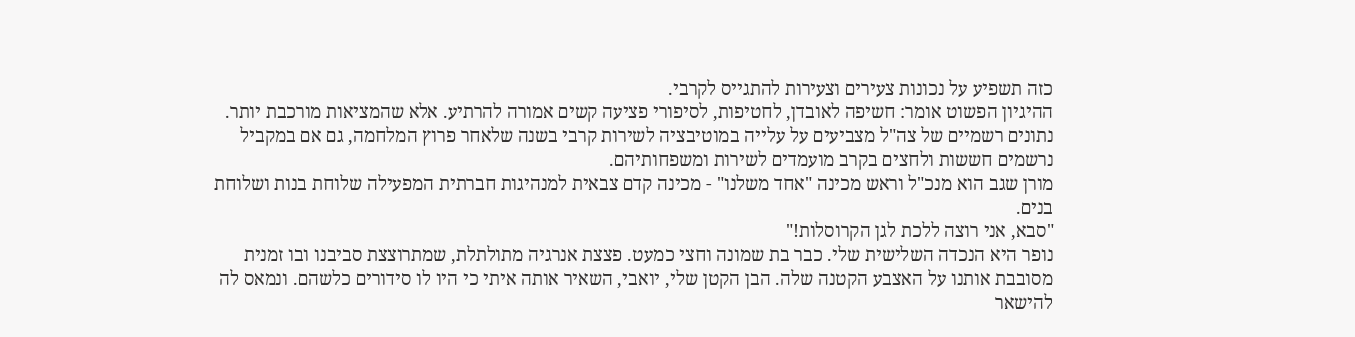כזה תשפיע על נכונות צעירים וצעירות להתגייס לקרבי.
ההיגיון הפשוט אומר: חשיפה לאובדן, לחטיפות, לסיפורי פציעה קשים אמורה להרתיע. אלא שהמציאות מורכבת יותר. נתונים רשמיים של צה"ל מצביעים על עלייה במוטיבציה לשירות קרבי בשנה שלאחר פרוץ המלחמה, גם אם במקביל נרשמים חששות ולחצים בקרב מועמדים לשירות ומשפחותיהם.
מורן שגב הוא מנכ"ל וראש מכינה "אחד משלנו" - מכינה קדם צבאית למנהיגות חברתית המפעילה שלוחת בנות ושלוחת בנים.
"סבא, אני רוצה ללכת לגן הקרוסלות!"
נופר היא הנכדה השלישית שלי. כבר בת שמונה וחצי כמעט. פצצת אנרגיה מתולתלת, שמתרוצצת סביבנו ובו זמנית מסובבת אותנו על האצבע הקטנה שלה. הבן הקטן שלי, יואבי, השאיר אותה איתי כי היו לו סידורים כלשהם. ונמאס לה להישאר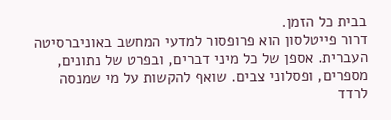בבית כל הזמן.
דרור פייטלסון הוא פרופסור למדעי המחשב באוניברסיטה העברית. אספן של כל מיני דברים, ובפרט של נתונים, מספרים, ופסלוני צבים. שואף להקשות על מי שמנסה לרדד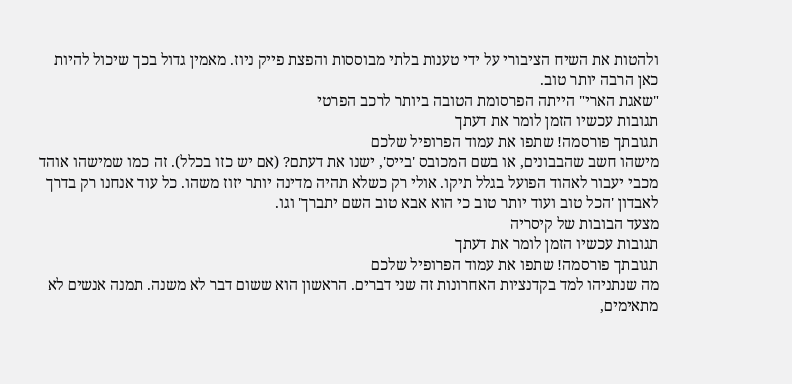ולהטות את השיח הציבורי על ידי טענות בלתי מבוססות והפצת פייק ניוז. מאמין גדול בכך שיכול להיות כאן הרבה יותר טוב.
"שאגת הארי" הייתה הפרסומת הטובה ביותר לרכב הפרטי
תגובות עכשיו הזמן לומר את דעתך
תגובתך פורסמה! שתפו את עמוד הפרופיל שלכם
מישהו חשב שהבבונים, או בשם המכובס 'בייס', ישנו את דעתם? (אם יש כזו בכלל). זה כמו שמישהו אוהד מכבי יעבור לאהוד הפועל בגלל תיקו. אולי רק כשלא תהיה מדינה יותר יזוז משהו. כל עוד אנחנו רק בדרך לאבדון 'הכל טוב ועוד יותר טוב כי הוא אבא טוב השם יתברך' וגו.
מצעד הבובות של קיסריה
תגובות עכשיו הזמן לומר את דעתך
תגובתך פורסמה! שתפו את עמוד הפרופיל שלכם
מה שנתניהו למד בקדנציות האחרונות זה שני דברים. הראשון הוא ששום דבר לא משנה. תמנה אנשים לא מתאימים,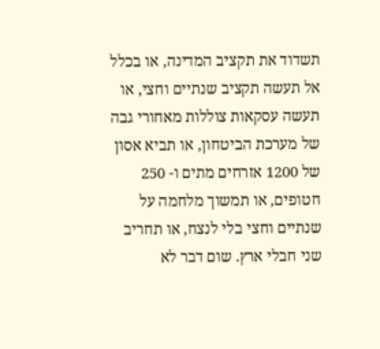תשדוד את תקציב המדינה, או בכלל אל תעשה תקציב שנתיים וחצי, או תעשה עסקאות צוללות מאחורי גבה של מערכת הביטחון, או תביא אסון של 1200 אזרחים מתים ו- 250 חטופים, או תמשוך מלחמה על שנתיים וחצי בלי לנצח, או תחריב שני חבלי ארץ. שום דבר לא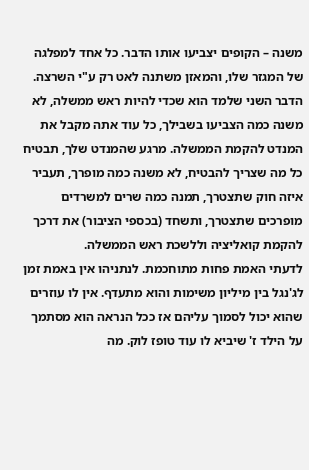משנה – הקופים יצביעו אותו הדבר. כל אחד למפלגה של המגזר שלו, והמאזן משתנה לאט רק ע"י השרצה.
הדבר השני שלמד הוא שכדי להיות ראש ממשלה, לא משנה כמה הצביעו בשבילך, כל עוד אתה מקבל את המנדט להקמת הממשלה. מרגע שהמנדט שלך, תבטיח כל מה שצריך להבטיח, לא משנה כמה מופרך, תעביר איזה חוק שתצטרך, תמנה כמה שרים למשרדים מופרכים שתצטרך, ותשחד (בכספי הציבור) את דרכך להקמת קואליציה וללשכת ראש הממשלה.
לדעתי האמת פחות מתוחכמת. לנתניהו אין באמת זמן לג'נגל בין מיליון משימות והוא מתעדף. אין לו עוזרים שהוא יכול לסמוך עליהם אז ככל הנראה הוא מסתמך על הילד ז' שיביא לו עוד טופז לוק. מה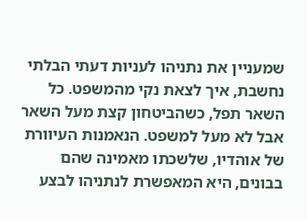שמעניין את נתניהו לעניות דעתי הבלתי נחשבת, איך לצאת נקי מהמשפט. כל השאר תפל, כשהביטחון קצת מעל השאר אבל לא מעל למשפט. הנאמנות העיוורת של אוהדיו, שלשכתו מאמינה שהם בבונים, היא המאפשרת לנתניהו לבצע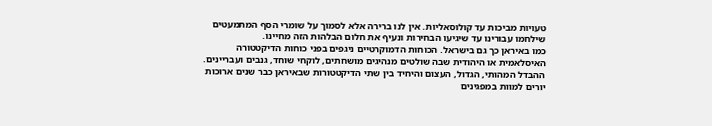טעויות מביכות עד קולוסאליות. אין לנו ברירה אלא לסמוך על שומרי הסף המתמעטים שילחמו עבורינו עד שיגיעו הבחירות ונעיף את חלום הבלהות הזה מחיינו.
כמו באיראן כך גם בישראל. הכוחות הדמוקרטיים ניגפים בפני כוחות הדיקטטורה האיסלאמית או היהודית שבה שולטים מנהיגים מושחתים, לוקחי שוחד, גנבים ועבריינים. ההבדל המהותי, הגדול, העצום והיחיד בין שתי הדיקטטורות שבאיראן כבר שנים ארוכות יורים למוות במפגינים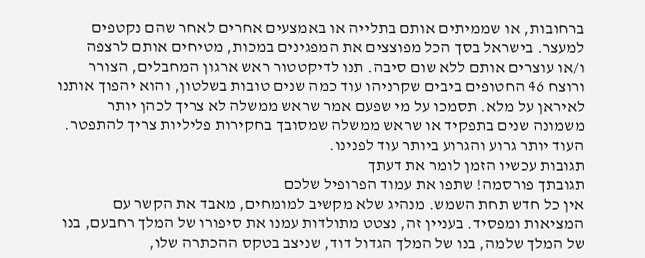ברחובות, או שממיתים אותם בתלייה או באמצעים אחרים לאחר שהם נקטפים למעצר. בישראל בסך הכל מפוצצים את המפגינים במכות, מטיחים אותם לרצפה ו/או עוצרים אותם ללא שום סיבה. תנו לדיקטטור ראש ארגון המחבלים, הצורר ורוצח 46 החטופים ביבים שקרניהו עוד כמה שנים טובות בשלטון, והוא יהפוך אותנו לאיראן על מלא. תסמכו על מי שפעם אמר שראש ממשלה לא צריך לכהן יותר משמונה שנים בתפקיד או שראש ממשלה שמסובך בחקירות פליליות צריך להתפטר. העוד יותר גרוע והגרוע ביותר עוד לפנינו.
תגובות עכשיו הזמן לומר את דעתך
תגובתך פורסמה! שתפו את עמוד הפרופיל שלכם
אין כל חדש תחת השמש. מנהיג שלא מקשיב למומחים, מאבד את הקשר עם המציאות ומפסיד. בעניין זה, נצטט מתולדות עמנו את סיפורו של המלך רחבעם, בנו של המלך שלמה, בנו של המלך הגדול דוד, שניצב בטקס ההכתרה שלו,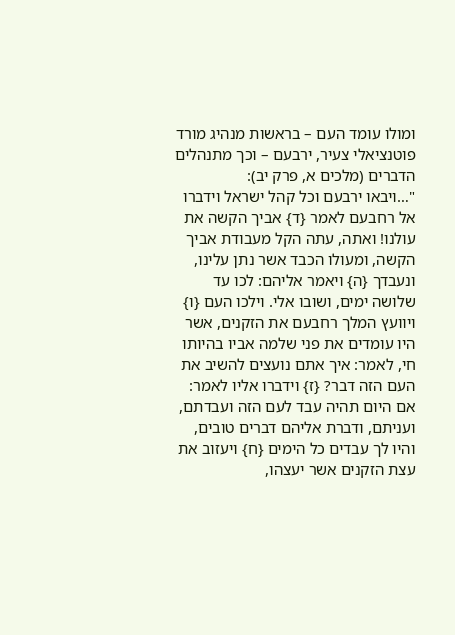ומולו עומד העם – בראשות מנהיג מורד פוטנציאלי צעיר, ירבעם – וכך מתנהלים הדברים (מלכים א, פרק יב):
"…ויבאו ירבעם וכל קהל ישראל וידברו אל רחבעם לאמר {ד} אביך הקשה את עולנו! ואתה, עתה הקל מעבודת אביך הקשה, ומעולו הכבד אשר נתן עלינו, ונעבדך {ה} ויאמר אליהם: לכו עד שלושה ימים, ושובו אלי. וילכו העם {ו} ויוועץ המלך רחבעם את הזקנים, אשר היו עומדים את פני שלמה אביו בהיותו חי, לאמר: איך אתם נועצים להשיב את העם הזה דבר? {ז} וידברו אליו לאמר: אם היום תהיה עבד לעם הזה ועבדתם, ועניתם, ודברת אליהם דברים טובים, והיו לך עבדים כל הימים {ח} ויעזוב את עצת הזקנים אשר יעצהו,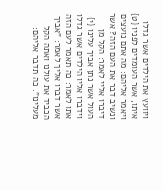ויוועץ את הילדים אשר גדלו איתו, אשר העומדים לפניו {ט} ויאמר אליהם: מה אתם נועצים ונשיב דבר את העם הזה? אשר דיברו אליי לאמר: הקל מן העול אשר נתן אביך עלינו {י} וידברו אליו הילדים אשר גדלו אתו לאמר: כה תאמר לעם הזה אשר דברו אליך לאמר: "אביך הכביד את עולנו ואתה הקל מעלינו". כה תדבר אליהם: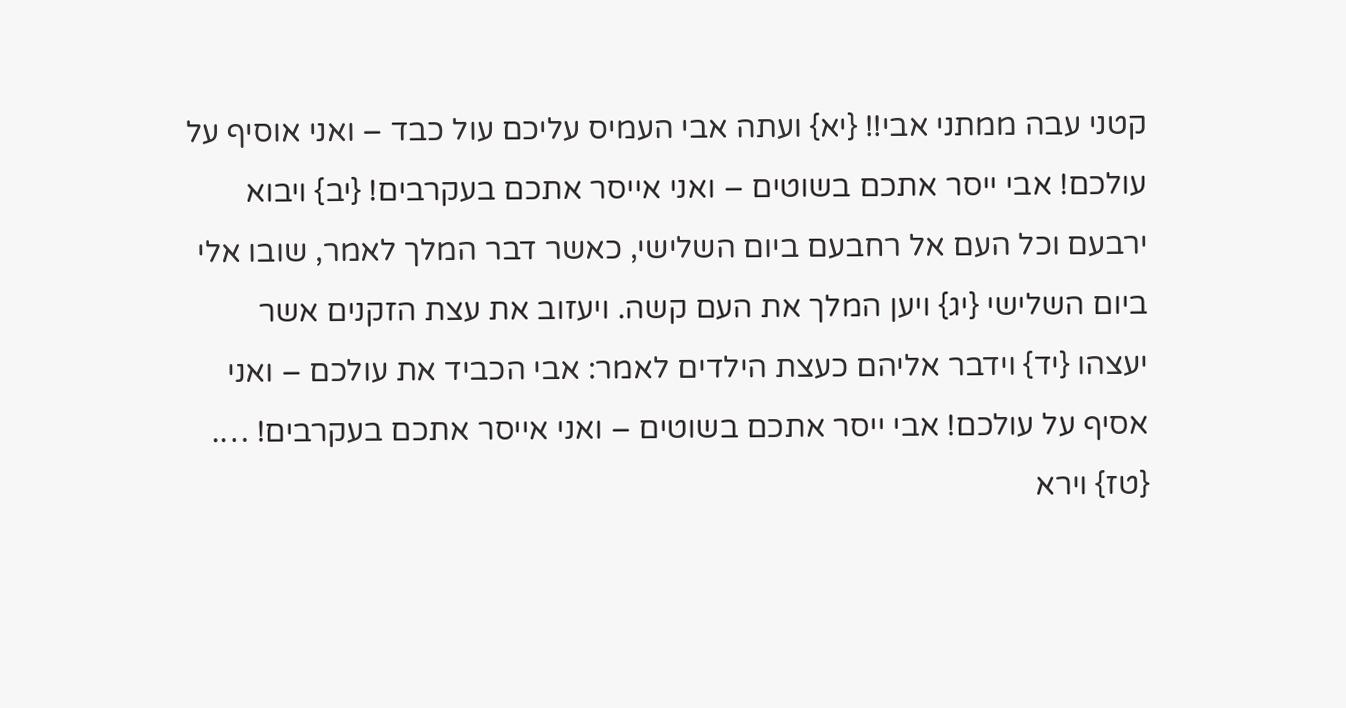קטני עבה ממתני אבי!! {יא} ועתה אבי העמיס עליכם עול כבד – ואני אוסיף על עולכם! אבי ייסר אתכם בשוטים – ואני אייסר אתכם בעקרבים! {יב} ויבוא ירבעם וכל העם אל רחבעם ביום השלישי, כאשר דבר המלך לאמר, שובו אלי ביום השלישי {יג} ויען המלך את העם קשה. ויעזוב את עצת הזקנים אשר יעצהו {יד} וידבר אליהם כעצת הילדים לאמר: אבי הכביד את עולכם – ואני אסיף על עולכם! אבי ייסר אתכם בשוטים – ואני אייסר אתכם בעקרבים! …. {טז} וירא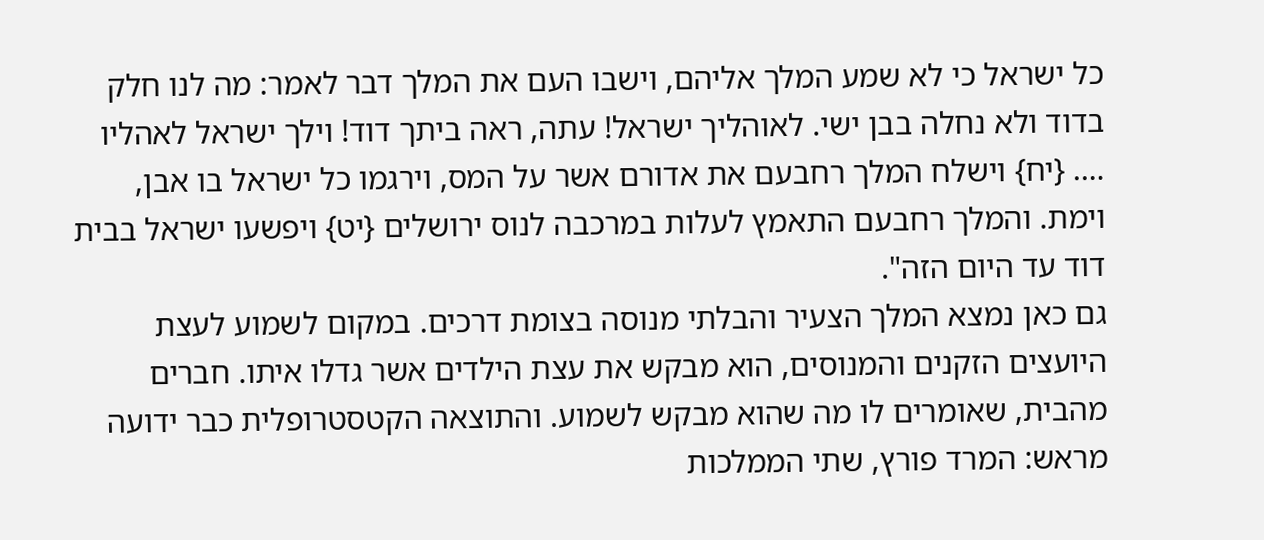כל ישראל כי לא שמע המלך אליהם, וישבו העם את המלך דבר לאמר: מה לנו חלק בדוד ולא נחלה בבן ישי. לאוהליך ישראל! עתה, ראה ביתך דוד! וילך ישראל לאהליו …. {יח} וישלח המלך רחבעם את אדורם אשר על המס, וירגמו כל ישראל בו אבן, וימת. והמלך רחבעם התאמץ לעלות במרכבה לנוס ירושלים {יט} ויפשעו ישראל בבית דוד עד היום הזה".
גם כאן נמצא המלך הצעיר והבלתי מנוסה בצומת דרכים. במקום לשמוע לעצת היועצים הזקנים והמנוסים, הוא מבקש את עצת הילדים אשר גדלו איתו. חברים מהבית, שאומרים לו מה שהוא מבקש לשמוע. והתוצאה הקטסטרופלית כבר ידועה מראש: המרד פורץ, שתי הממלכות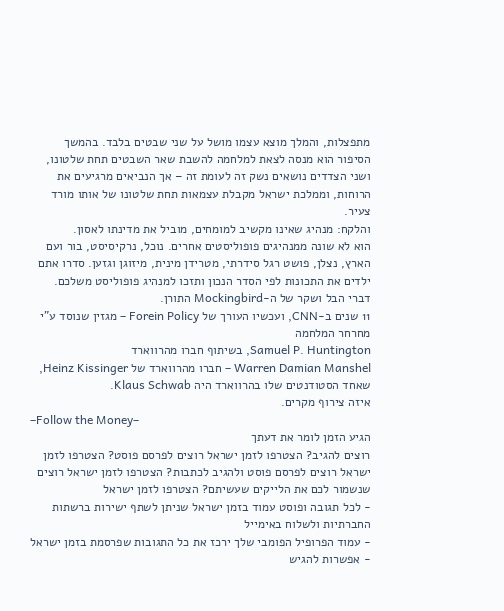מתפצלות, והמלך מוצא עצמו מושל על שני שבטים בלבד. בהמשך הסיפור הוא מנסה לצאת למלחמה להשבת שאר השבטים תחת שלטונו, ושני הצדדים נושאים נשק זה לעומת זה – אך הנביאים מרגיעים את הרוחות, וממלכת ישראל מקבלת עצמאות תחת שלטונו של אותו מורד צעיר.
והלקח: מנהיג שאינו מקשיב למומחים, מוביל את מדינתו לאסון.
הוא לא שונה ממנהיגים פופוליסטים אחרים. נוכל, נרקיסיסט, בור ועם הארץ, נצלן, פושט רגל סידרתי, מטרידן מינית, מיזוגן וגזען. סדרו אתם ילדים את התכונות לפי הסדר הנכון ותזכו למנהיג פופוליסט משלכם.
דברי הבל ושקר של ה-Mockingbird התורן.
11 שנים ב-CNN, ועכשיו העורך של Forein Policy – מגזין שנוסד ע"י מחרחר המלחמה
Samuel P. Huntington, בשיתוף חברו מהרווארד
Warren Damian Manshel – חברו מהרווארד של Heinz Kissinger,
שאחד הסטודנטים שלו בהרווארד היה Klaus Schwab.
איזה צירוף מקרים.
–Follow the Money–
הגיע הזמן לומר את דעתך
רוצים להגיב? הצטרפו לזמן ישראל רוצים לפרסם פוסט? הצטרפו לזמן ישראל רוצים לפרסם פוסט ולהגיב לכתבות? הצטרפו לזמן ישראל רוצים שנשמור לכם את הלייקים שעשיתם? הצטרפו לזמן ישראל
- לכל תגובה ופוסט עמוד בזמן ישראל שניתן לשתף ישירות ברשתות החברתיות ולשלוח באימייל
- עמוד הפרופיל הפומבי שלך ירכז את כל התגובות שפרסמת בזמן ישראל
- אפשרות להגיש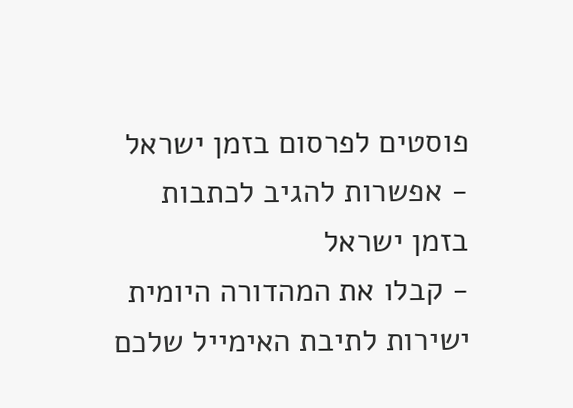פוסטים לפרסום בזמן ישראל
- אפשרות להגיב לכתבות בזמן ישראל
- קבלו את המהדורה היומית ישירות לתיבת האימייל שלכם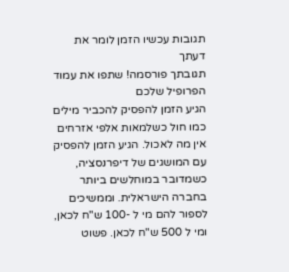תגובות עכשיו הזמן לומר את דעתך
תגובתך פורסמה! שתפו את עמוד הפרופיל שלכם
הגיע הזמן להפסיק להכביר מילים כמו חול כשלמאות אלפי אזרחים אין מה לאכול. הגיע הזמן להפסיק עם המושגים של דיפרנסציה, כשמדובר במוחלשים ביותר בחברה הישראלית. וממשיכים לספור להם מי ל -100 ש"ח לכאן, ומי ל 500 ש"ח לכאן. פשוט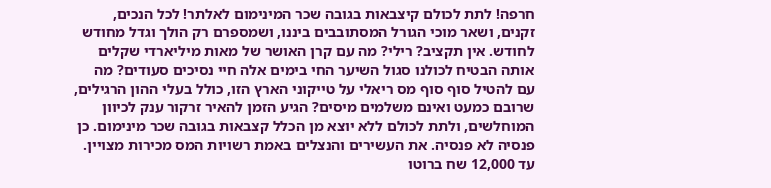חרפה! לתת לכולם קיצבאות בגובה שכר המינימום לאלתר! לכל הנכים, זקנים, ושאר מוכי הגורל המסתובבים ביננו, ושמספרם רק הולך וגדל מחודש לחודש. אין תקציב? רילי? מה עם קרן האושר של מאות מיליארדי שקלים אותה הבטיח לכולנו סגול השיער החי בימים אלה חיי נסיכים סעודים? מה עם להטיל סוף סוף מס ריאלי על טייקוני הארץ הזו, כולל בעלי ההון הרגילים, שרובם כמעט ואינם משלמים מיסים? הגיע הזמן להאיר זרקור ענק לכיוון המוחלשים, ולתת לכולם ללא יוצא מן הכלל קצבאות בגובה שכר מינימום. כן פנסיה לא פנסיה. את העשירים והנצלים באמת רשויות המס מכירות מצויין. עד 12,000 שח ברוטו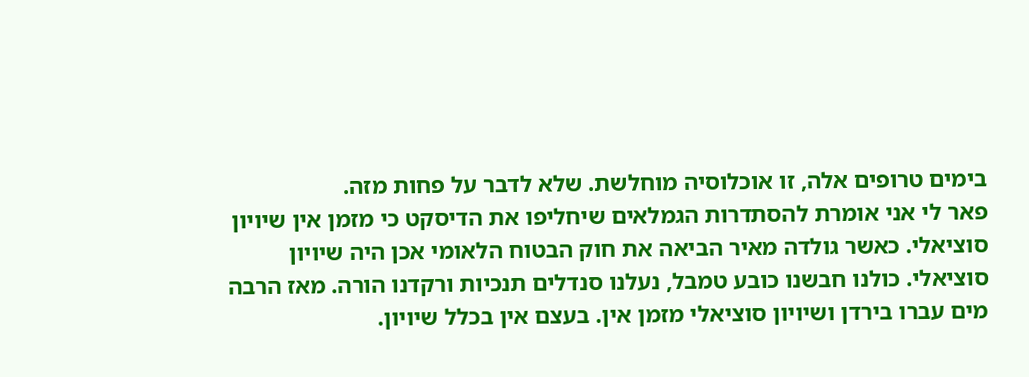בימים טרופים אלה, זו אוכלוסיה מוחלשת. שלא לדבר על פחות מזה.
פאר לי אני אומרת להסתדרות הגמלאים שיחליפו את הדיסקט כי מזמן אין שיויון סוציאלי. כאשר גולדה מאיר הביאה את חוק הבטוח הלאומי אכן היה שיויון סוציאלי. כולנו חבשנו כובע טמבל, נעלנו סנדלים תנכיות ורקדנו הורה. מאז הרבה מים עברו בירדן ושיויון סוציאלי מזמן אין. בעצם אין בכלל שיויון.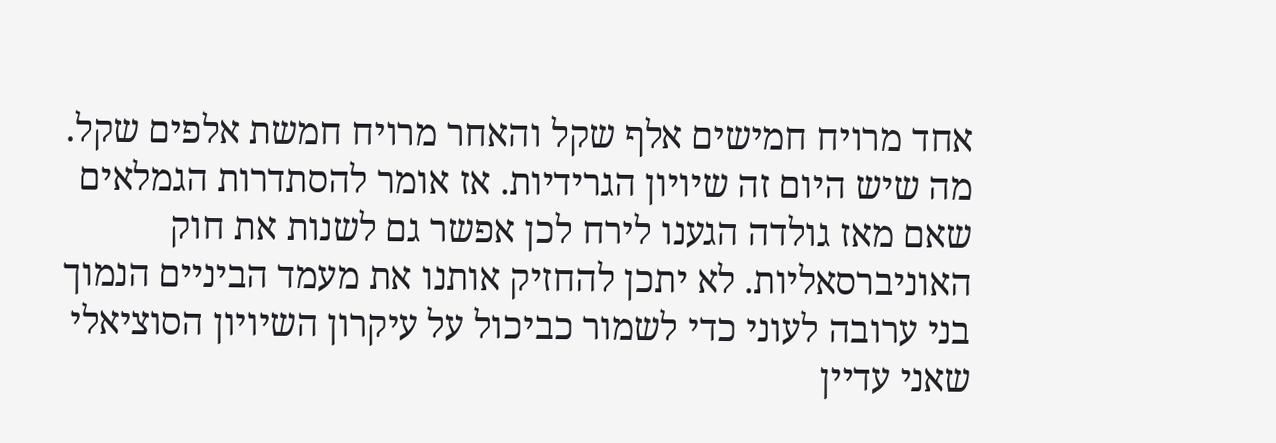אחד מרויח חמישים אלף שקל והאחר מרויח חמשת אלפים שקל. מה שיש היום זה שיויון הגרידיות. אז אומר להסתדרות הגמלאים שאם מאז גולדה הגענו לירח לכן אפשר גם לשנות את חוק האוניברסאליות. לא יתכן להחזיק אותנו את מעמד הביניים הנמוך בני ערובה לעוני כדי לשמור כביכול על עיקרון השיויון הסוציאלי שאני עדיין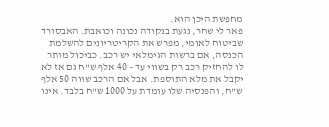מחפשת היכן הוא.
פאר לי שחר, נגעת בנקודה נכונה וכואבת. האבסורד שביטוח לאומי, מפרש את הקריטריונים להשלמת הכנסה, אם ברשות הגימלאי יש רכב. כביכול מותר לו להחזיק רכב רק בשווי עד – 40 אלף ש"ח גם אז לא יקבל את מלא התוספת. אבל אם הרכב שווה 50 אלף ש"ח, והפנסיה שלו עומדת על 1000 ש"ח בלבד. אינו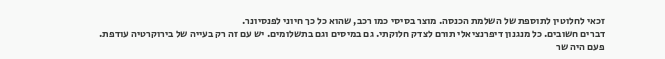זכאי לחלוטין לתוספת של השלמת הכנסה. מוצר בסיסי כמו רכב, שהוא כל כך חיוני לפנסיונר.
דברים חשובים. כל מנגנון דיפרנציאלי תורם לצדק חלוקתי. גם במיסים וגם בתשלומים. יש עם זה רק בעייה של בירוקרטיה עודפת.
פעם היה שר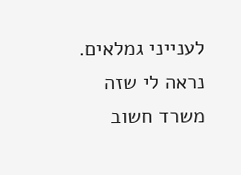לענייני גמלאים. נראה לי שזה משרד חשוב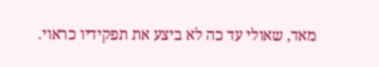מאד, שאולי עד כה לא ביצע את תפקידיו כראוי.